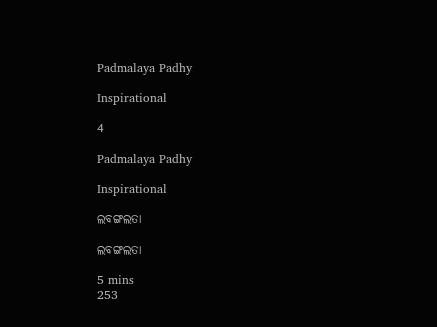Padmalaya Padhy

Inspirational

4

Padmalaya Padhy

Inspirational

ଲବଙ୍ଗଲତା

ଲବଙ୍ଗଲତା

5 mins
253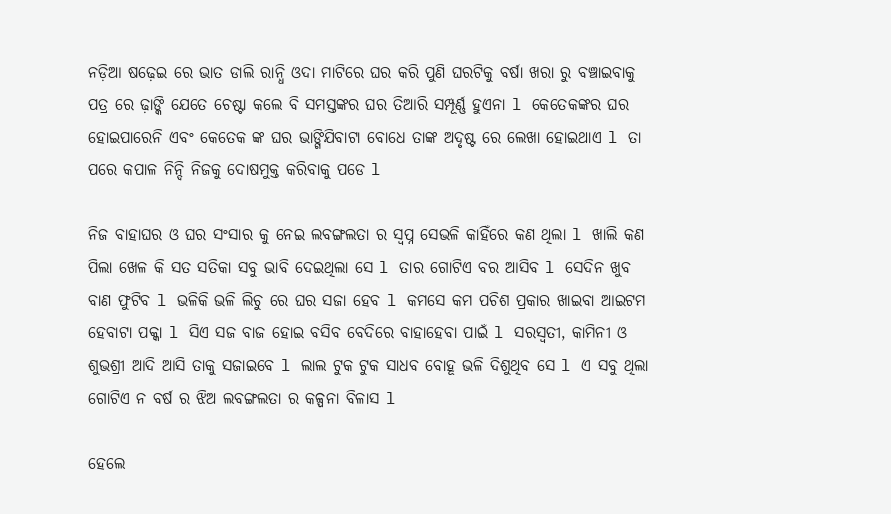ନଡ଼ିଆ ଷଢ଼େଇ ରେ ଭାତ ଡାଲି ରାନ୍ଧି ଓଦା ମାଟିରେ ଘର କରି ପୁଣି ଘରଟିକୁ ବର୍ଷା ଖରା ରୁ ବଞ୍ଚାଇବାକୁ ପତ୍ର ରେ ଢ଼ାଙ୍କି ଯେତେ ଚେଷ୍ଟା କଲେ ବି ସମସ୍ତଙ୍କର ଘର ତିଆରି ସମ୍ପୂର୍ଣ୍ଣ ହୁଏନା l କେତେକଙ୍କର ଘର ହୋଇପାରେନି ଏବଂ କେତେକ ଙ୍କ ଘର ଭାଙ୍ଗିଯିବାଟା ବୋଧେ ତାଙ୍କ ଅଦୃଷ୍ଟ ରେ ଲେଖା ହୋଇଥାଏ l ତା ପରେ କପାଳ ନିନ୍ଦି ନିଜକୁ ଦୋଷମୁକ୍ତ କରିବାକୁ ପଡେ l

ନିଜ ବାହାଘର ଓ ଘର ସଂସାର କୁ ନେଇ ଲବଙ୍ଗଲତା ର ସ୍ବପ୍ନ ସେଭଳି କାହିଁରେ କଣ ଥିଲା l ଖାଲି କଣ ପିଲା ଖେଳ କି ସତ ସତିକା ସବୁ ଭାବି ଦେଇଥିଲା ସେ l ତାର ଗୋଟିଏ ବର ଆସିବ l ସେଦିନ ଖୁବ ବାଣ ଫୁଟିବ l ଭଳିକି ଭଳି ଲିଚୁ ରେ ଘର ସଜା ହେବ l କମସେ କମ ପଚିଶ ପ୍ରକାର ଖାଇବା ଆଇଟମ ହେବାଟା ପକ୍କା l ସିଏ ସଜ ବାଜ ହୋଇ ବସିବ ବେଦିରେ ବାହାହେବା ପାଇଁ l ସରସ୍ବତୀ, କାମିନୀ ଓ ଶୁଭଶ୍ରୀ ଆଦି ଆସି ତାକୁ ସଜାଇବେ l ଲାଲ ଟୁକ ଟୁକ ସାଧବ ବୋହୂ ଭଳି ଦିଶୁଥିବ ସେ l ଏ ସବୁ ଥିଲା ଗୋଟିଏ ନ ବର୍ଷ ର ଝିଅ ଲବଙ୍ଗଲତା ର କଳ୍ପନା ବିଳାସ l

ହେଲେ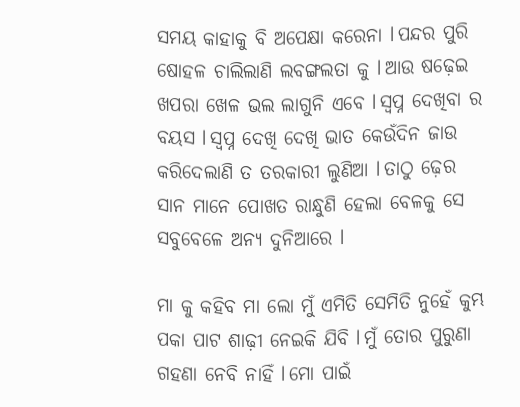ସମୟ କାହାକୁ ବି ଅପେକ୍ଷା କରେନା l ପନ୍ଦର ପୁରି ଷୋହଳ ଚାଲିଲାଣି ଲବଙ୍ଗଲତା କୁ l ଆଉ ଷଢ଼େଇ ଖପରା ଖେଳ ଭଲ ଲାଗୁନି ଏବେ l ସ୍ବପ୍ନ ଦେଖିବା ର ବୟସ l ସ୍ବପ୍ନ ଦେଖି ଦେଖି ଭାତ କେଉଁଦିନ ଜାଉ କରିଦେଲାଣି ତ ତରକାରୀ ଲୁଣିଆ l ତାଠୁ ଢ଼େର ସାନ ମାନେ ପୋଖତ ରାନ୍ଧୁଣି ହେଲା ବେଳକୁ ସେ ସବୁବେଳେ ଅନ୍ୟ ଦୁନିଆରେ l

ମା କୁ କହିବ ମା ଲୋ ମୁଁ ଏମିତି ସେମିତି ନୁହେଁ କୁମ୍ଭ ପକା ପାଟ ଶାଢ଼ୀ ନେଇକି ଯିବି l ମୁଁ ତୋର ପୁରୁଣା ଗହଣା ନେବି ନାହିଁ l ମୋ ପାଇଁ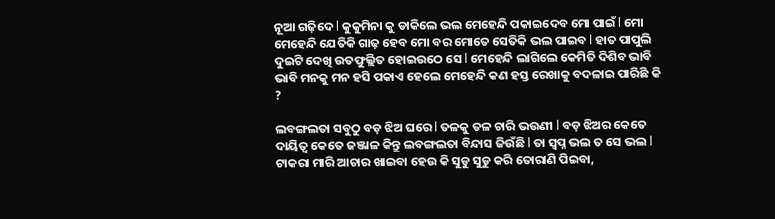ନୂଆ ଗଢ଼ିଦେ l କୁକୁମିନା କୁ ଡାକିଲେ ଭଲ ମେହେନ୍ଦି ପକାଇଦେବ ମୋ ପାଇଁ l ମୋ ମେହେନ୍ଦି ଯେତିକି ଗାଢ଼ ହେବ ମୋ ବର ମୋତେ ସେତିକି ଭଲ ପାଇବ l ହାତ ପାପୁଲି ଦୁଇଟି ଦେଖି ଉତଫୁଲ୍ଲିତ ହୋଇଉଠେ ସେ l ମେହେନ୍ଦି ଲାଗିଲେ କେମିତି ଦିଶିବ ଭାବି ଭାବି ମନକୁ ମନ ହସି ପକାଏ ହେଲେ ମେହେନ୍ଦି କଣ ହସ୍ତ ରେଖାକୁ ବଦଳାଇ ପାରିଛି କି ?

ଲବଙ୍ଗଲତା ସବୁଠୁ ବଡ଼ ଝିଅ ଘରେ l ତଳକୁ ତଳ ଚାରି ଭଉଣୀ l ବଡ଼ ଝିଅର କେତେ ଦାୟିତ୍ୱ କେତେ ଜଞ୍ଜାଳ କିନ୍ତୁ ଲବଙ୍ଗଲତା ବିନ୍ଦାସ ଜିଉଁଛି l ତା ସ୍ବପ୍ନ ଭଲ ତ ସେ ଭଲ l ଟାକରା ମାରି ଆଚାର ଖାଇବା ହେଉ କି ସୁଡୁ ସୁଡୁ କରି ତୋରାଣି ପିଇବା,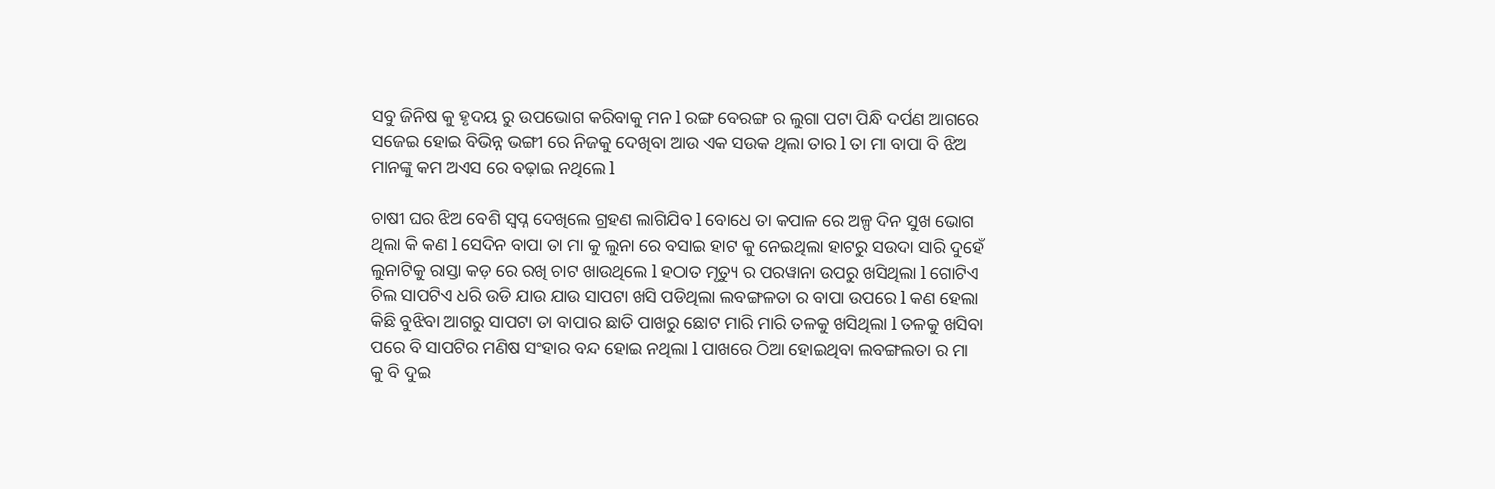ସବୁ ଜିନିଷ କୁ ହୃଦୟ ରୁ ଉପଭୋଗ କରିବାକୁ ମନ l ରଙ୍ଗ ବେରଙ୍ଗ ର ଲୁଗା ପଟା ପିନ୍ଧି ଦର୍ପଣ ଆଗରେ ସଜେଇ ହୋଇ ବିଭିନ୍ନ ଭଙ୍ଗୀ ରେ ନିଜକୁ ଦେଖିବା ଆଉ ଏକ ସଉକ ଥିଲା ତାର l ତା ମା ବାପା ବି ଝିଅ ମାନଙ୍କୁ କମ ଅଏସ ରେ ବଢ଼ାଇ ନଥିଲେ l

ଚାଷୀ ଘର ଝିଅ ବେଶି ସ୍ବପ୍ନ ଦେଖିଲେ ଗ୍ରହଣ ଲାଗିଯିବ l ବୋଧେ ତା କପାଳ ରେ ଅଳ୍ପ ଦିନ ସୁଖ ଭୋଗ ଥିଲା କି କଣ l ସେଦିନ ବାପା ତା ମା କୁ ଲୁନା ରେ ବସାଇ ହାଟ କୁ ନେଇଥିଲା ହାଟରୁ ସଉଦା ସାରି ଦୁହେଁ ଲୁନାଟିକୁ ରାସ୍ତା କଡ଼ ରେ ରଖି ଚାଟ ଖାଉଥିଲେ l ହଠାତ ମୃତ୍ୟୁ ର ପରୱାନା ଉପରୁ ଖସିଥିଲା l ଗୋଟିଏ ଚିଲ ସାପଟିଏ ଧରି ଉଡି ଯାଉ ଯାଉ ସାପଟା ଖସି ପଡିଥିଲା ଲବଙ୍ଗଳତା ର ବାପା ଉପରେ l କଣ ହେଲା କିଛି ବୁଝିବା ଆଗରୁ ସାପଟା ତା ବାପାର ଛାତି ପାଖରୁ ଛୋଟ ମାରି ମାରି ତଳକୁ ଖସିଥିଲା l ତଳକୁ ଖସିବା ପରେ ବି ସାପଟିର ମଣିଷ ସଂହାର ବନ୍ଦ ହୋଇ ନଥିଲା l ପାଖରେ ଠିଆ ହୋଇଥିବା ଲବଙ୍ଗଲତା ର ମା କୁ ବି ଦୁଇ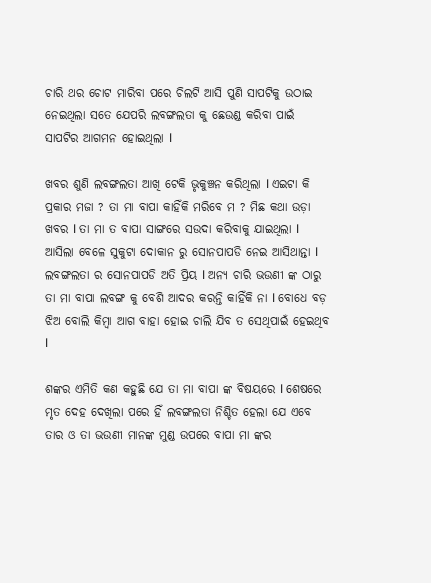ଚାରି ଥର ଚୋଟ ମାରିବା ପରେ ଚିଲଟି ଆସି ପୁଣି ସାପଟିକୁ ଉଠାଇ ନେଇଥିଲା ସତେ ଯେପରି ଲବଙ୍ଗଲତା କୁ ଛେଉଣ୍ଡ କରିବା ପାଇଁ ସାପଟିର ଆଗମନ ହୋଇଥିଲା l

ଖବର ଶୁଣି ଲବଙ୍ଗଲତା ଆଖି ଟେକି ଭୃକୁଞ୍ଚନ କରିଥିଲା l ଏଇଟା କି ପ୍ରକାର ମଜା ? ତା ମା ବାପା କାହିଁକି ମରିବେ ମ ? ମିଛ କଥା ଉଡ଼ା ଖବର l ତା ମା ତ ବାପା ସାଙ୍ଗରେ ସଉଦା କରିବାକୁ ଯାଇଥିଲା l ଆସିଲା ବେଳେ ସୁକୁଟା ଦୋକାନ ରୁ ସୋନପାପଡି ନେଇ ଆସିଥାନ୍ତା l ଲବଙ୍ଗଲତା ର ସୋନପାପଡି ଅତି ପ୍ରିୟ l ଅନ୍ୟ ଚାରି ଭଉଣୀ ଙ୍କ ଠାରୁ ତା ମା ବାପା ଲବଙ୍ଗ କୁ ବେଶି ଆଦର କରନ୍ତି କାହିଁକି ନା l ବୋଧେ ବଡ଼ ଝିଅ ବୋଲି କିମ୍ବା ଆଗ ବାହା ହୋଇ ଚାଲି ଯିବ ତ ସେଥିପାଇଁ ହେଇଥିବ l

ଶଙ୍କର ଏମିତି କଣ କହୁଛି ଯେ ତା ମା ବାପା ଙ୍କ ବିଷୟରେ l ଶେଷରେ ମୃତ ଦେହ ଦେଖିଲା ପରେ ହିଁ ଲବଙ୍ଗଲତା ନିଶ୍ଚିତ ହେଲା ଯେ ଏବେ ତାର ଓ ତା ଭଉଣୀ ମାନଙ୍କ ମୁଣ୍ଡ ଉପରେ ବାପା ମା ଙ୍କର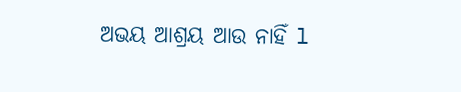ଅଭୟ ଆଶ୍ରୟ ଆଉ ନାହିଁ l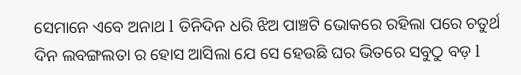ସେମାନେ ଏବେ ଅନାଥ l ତିନିଦିନ ଧରି ଝିଅ ପାଞ୍ଚଟି ଭୋକରେ ରହିଲା ପରେ ଚତୁର୍ଥ ଦିନ ଲବଙ୍ଗଲତା ର ହୋସ ଆସିଲା ଯେ ସେ ହେଉଛି ଘର ଭିତରେ ସବୁଠୁ ବଡ଼ l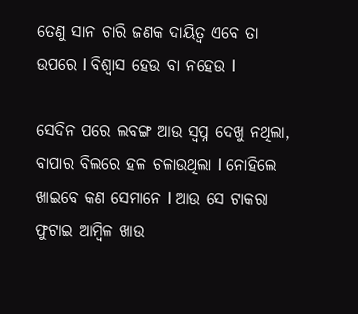ତେଣୁ ସାନ ଚାରି ଜଣକ ଦାୟିତ୍ୱ ଏବେ ତା ଉପରେ l ବିଶ୍ୱାସ ହେଉ ବା ନହେଉ l

ସେଦିନ ପରେ ଲବଙ୍ଗ ଆଉ ସ୍ବପ୍ନ ଦେଖୁ ନଥିଲା, ବାପାର ବିଲରେ ହଳ ଚଳାଉଥିଲା l ନୋହିଲେ ଖାଇବେ କଣ ସେମାନେ l ଆଉ ସେ ଟାକରା ଫୁଟାଇ ଆମ୍ବିଳ ଖାଉ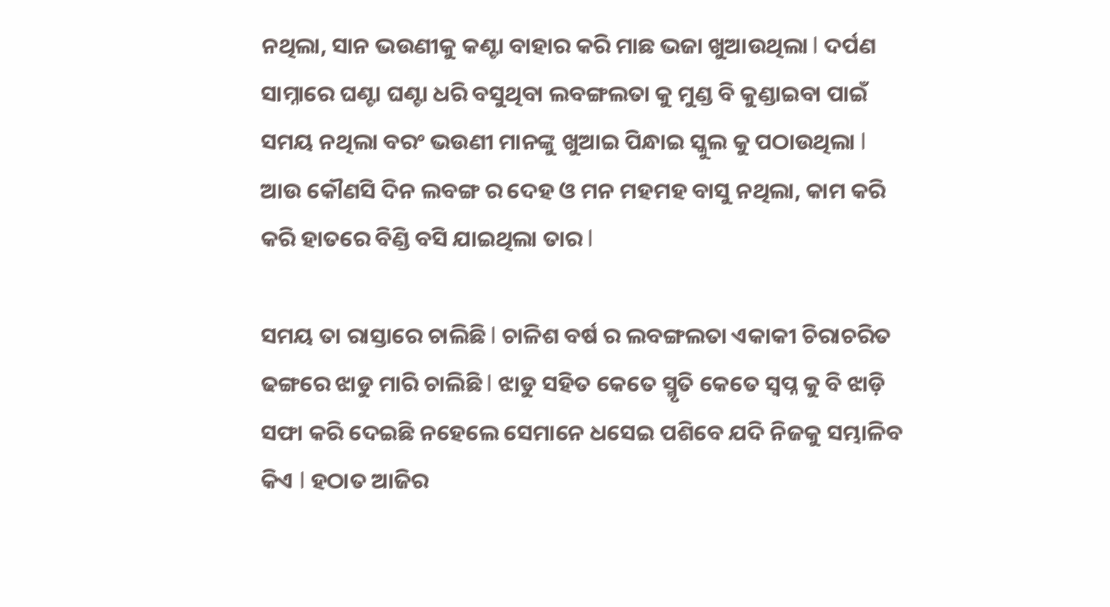ନଥିଲା, ସାନ ଭଉଣୀକୁ କଣ୍ଟା ବାହାର କରି ମାଛ ଭଜା ଖୁଆଉଥିଲା l ଦର୍ପଣ ସାମ୍ନାରେ ଘଣ୍ଟା ଘଣ୍ଟା ଧରି ବସୁଥିବା ଲବଙ୍ଗଲତା କୁ ମୁଣ୍ଡ ବି କୁଣ୍ଡାଇବା ପାଇଁ ସମୟ ନଥିଲା ବରଂ ଭଉଣୀ ମାନଙ୍କୁ ଖୁଆଇ ପିନ୍ଧାଇ ସ୍କୁଲ କୁ ପଠାଉଥିଲା l ଆଉ କୌଣସି ଦିନ ଲବଙ୍ଗ ର ଦେହ ଓ ମନ ମହମହ ବାସୁ ନଥିଲା, କାମ କରି କରି ହାତରେ ବିଣ୍ଡି ବସି ଯାଇଥିଲା ତାର l

ସମୟ ତା ରାସ୍ତାରେ ଚାଲିଛି l ଚାଳିଶ ବର୍ଷ ର ଲବଙ୍ଗଲତା ଏକାକୀ ଚିରାଚରିତ ଢଙ୍ଗରେ ଝାଡୁ ମାରି ଚାଲିଛି l ଝାଡୁ ସହିତ କେତେ ସ୍ମୃତି କେତେ ସ୍ବପ୍ନ କୁ ବି ଝାଡ଼ି ସଫା କରି ଦେଇଛି ନହେଲେ ସେମାନେ ଧସେଇ ପଶିବେ ଯଦି ନିଜକୁ ସମ୍ଭାଳିବ କିଏ l ହଠାତ ଆଜିର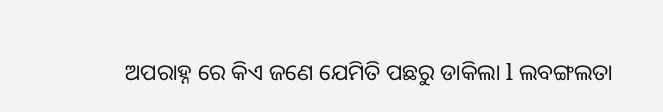ଅପରାହ୍ନ ରେ କିଏ ଜଣେ ଯେମିତି ପଛରୁ ଡାକିଲା l ଲବଙ୍ଗଲତା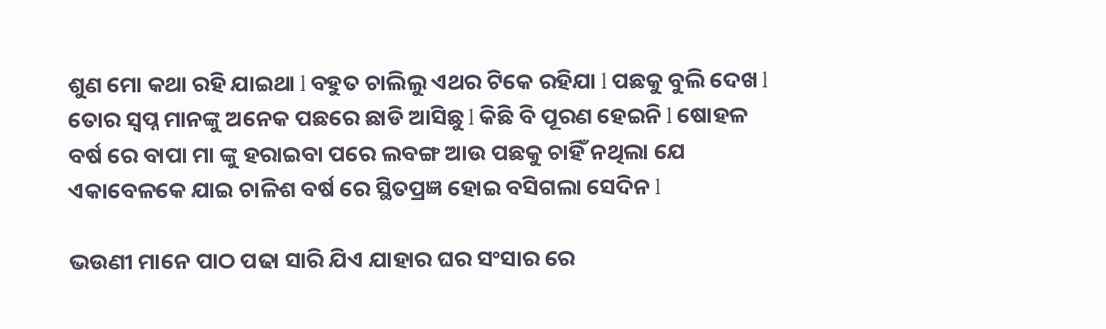ଶୁଣ ମୋ କଥା ରହି ଯାଇଥା l ବହୁତ ଚାଲିଲୁ ଏଥର ଟିକେ ରହିଯା l ପଛକୁ ବୁଲି ଦେଖ l ତୋର ସ୍ବପ୍ନ ମାନଙ୍କୁ ଅନେକ ପଛରେ ଛାଡି ଆସିଛୁ l କିଛି ବି ପୂରଣ ହେଇନି l ଷୋହଳ ବର୍ଷ ରେ ବାପା ମା ଙ୍କୁ ହରାଇବା ପରେ ଲବଙ୍ଗ ଆଉ ପଛକୁ ଚାହିଁ ନଥିଲା ଯେ ଏକାବେଳକେ ଯାଇ ଚାଳିଶ ବର୍ଷ ରେ ସ୍ଥିତପ୍ରଜ୍ଞ ହୋଇ ବସିଗଲା ସେଦିନ l

ଭଉଣୀ ମାନେ ପାଠ ପଢା ସାରି ଯିଏ ଯାହାର ଘର ସଂସାର ରେ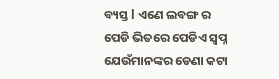ବ୍ୟସ୍ତ l ଏଣେ ଲବଙ୍ଗ ର ପେଡି ଭିତରେ ପେଡିଏ ସ୍ବପ୍ନ ଯେଉଁମାନଙ୍କର ଡେଣା କଟା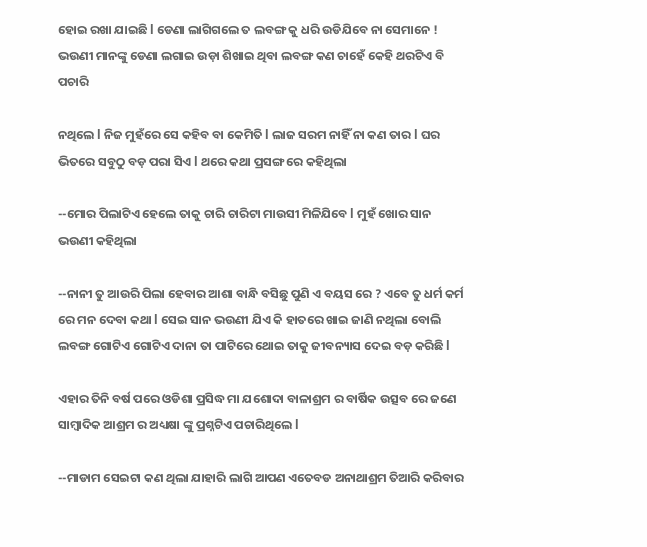ହୋଇ ରଖା ଯାଇଛି l ଡେଣା ଲାଗିଗଲେ ତ ଲବଙ୍ଗ କୁ ଧରି ଉଡିଯିବେ ନା ସେମାନେ ! ଭଉଣୀ ମାନଙ୍କୁ ଡେଣା ଲଗାଇ ଉଡ଼ା ଶିଖାଇ ଥିବା ଲବଙ୍ଗ କଣ ଚାହେଁ କେହି ଥରଟିଏ ବି ପଚାରି

ନଥିଲେ l ନିଜ ମୁହଁରେ ସେ କହିବ ବା କେମିତି l ଲାଜ ସରମ ନାହିଁ ନା କଣ ତାର l ଘର ଭିତରେ ସବୁଠୁ ବଡ଼ ପରା ସିଏ l ଥରେ କଥା ପ୍ରସଙ୍ଗ ରେ କହିଥିଲା

--ମୋର ପିଲାଟିଏ ହେଲେ ତାକୁ ଚାରି ଚାରିଟା ମାଉସୀ ମିଳିଯିବେ l ମୁହଁ ଖୋର ସାନ ଭଉଣୀ କହିଥିଲା

--ନାନୀ ତୁ ଆଉରି ପିଲା ହେବାର ଆଶା ବାନ୍ଧି ବସିଛୁ ପୁଣି ଏ ବୟସ ରେ ? ଏବେ ତୁ ଧର୍ମ କର୍ମ ରେ ମନ ଦେବା କଥା l ସେଇ ସାନ ଭଉଣୀ ଯିଏ କି ହାତରେ ଖାଇ ଜାଣି ନଥିଲା ବୋଲି ଲବଙ୍ଗ ଗୋଟିଏ ଗୋଟିଏ ଦାନା ତା ପାଟିରେ ଥୋଇ ତାକୁ ଜୀବନ୍ୟାସ ଦେଇ ବଡ଼ କରିଛି l

ଏହାର ତିନି ବର୍ଷ ପରେ ଓଡିଶା ପ୍ରସିଦ୍ଧ ମା ଯଶୋଦା ବାଳାଶ୍ରମ ର ବାର୍ଷିକ ଉତ୍ସବ ରେ ଜଣେ ସାମ୍ବାଦିକ ଆଶ୍ରମ ର ଅଧ୍ୟକ୍ଷା ଙ୍କୁ ପ୍ରଶ୍ନଟିଏ ପଚାରିଥିଲେ l

--ମାଡାମ ସେଇଟା କଣ ଥିଲା ଯାହାରି ଲାଗି ଆପଣ ଏତେବଡ ଅନାଥାଶ୍ରମ ତିଆରି କରିବାର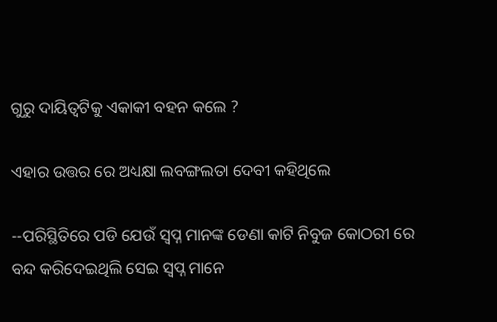ଗୁରୁ ଦାୟିତ୍ୱଟିକୁ ଏକାକୀ ବହନ କଲେ ?

ଏହାର ଉତ୍ତର ରେ ଅଧ୍ୟକ୍ଷା ଲବଙ୍ଗଲତା ଦେବୀ କହିଥିଲେ

--ପରିସ୍ଥିତିରେ ପଡି ଯେଉଁ ସ୍ବପ୍ନ ମାନଙ୍କ ଡେଣା କାଟି ନିବୁଜ କୋଠରୀ ରେ ବନ୍ଦ କରିଦେଇଥିଲି ସେଇ ସ୍ବପ୍ନ ମାନେ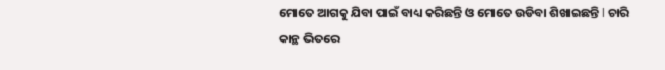ମୋତେ ଆଗକୁ ଯିବା ପାଇଁ ବାଧ୍ୟ କରିଛନ୍ତି ଓ ମୋତେ ଉଡିବା ଶିଖାଇଛନ୍ତି l ଚାରି କାନ୍ଥ ଭିତରେ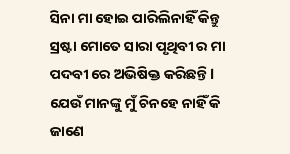ସିନା ମା ହୋଇ ପାରିଲିନାହିଁ କିନ୍ତୁ ସ୍ରଷ୍ଟା ମୋତେ ସାରା ପୃଥିବୀ ର ମା ପଦବୀ ରେ ଅଭିଷିକ୍ତ କରିଛନ୍ତି l ଯେଉଁ ମାନଙ୍କୁ ମୁଁ ଚିନହେ ନାହିଁ କି ଜାଣେ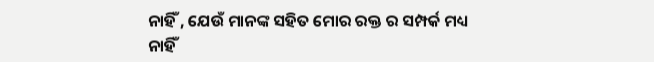ନାହିଁ , ଯେଉଁ ମାନଙ୍କ ସହିତ ମୋର ରକ୍ତ ର ସମ୍ପର୍କ ମଧ୍ୟ ନାହିଁ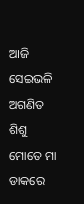ଆଜି ସେଇଭଳି ଅଗଣିତ ଶିଶୁ ମୋତେ ମା ଡାକରେ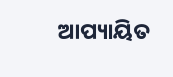ଆପ୍ୟାୟିତ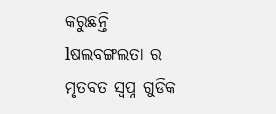କରୁଛନ୍ତି lଷଲବଙ୍ଗଲତା ର ମୃତବତ ସ୍ବପ୍ନ ଗୁଡିକ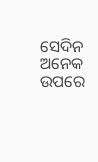ସେଦିନ ଅନେକ ଉପରେ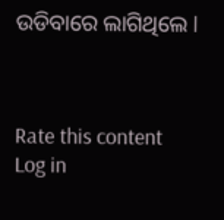ଉଡିବାରେ ଲାଗିଥିଲେ l



Rate this content
Log in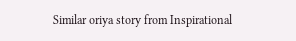Similar oriya story from Inspirational